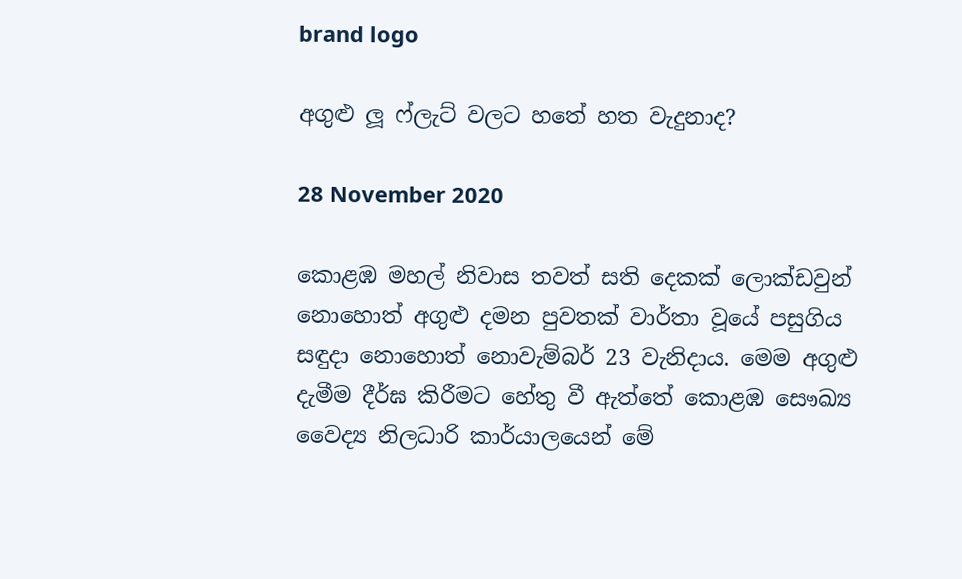brand logo

අගුළු ලූ ෆ්ලැට් වලට හතේ හත වැදුනාද?

28 November 2020

කොළඹ මහල් නිවාස තවත් සති දෙකක් ලොක්ඩවුන් නොහොත් අගුළු දමන පුවතක් වාර්තා වූයේ පසුගිය සඳුදා නොහොත් නොවැම්බර් 23 වැනිදාය. මෙම අගුළු දැමීම දීර්ඝ කිරීමට හේතු වී ඇත්තේ කොළඹ සෞඛ්‍ය වෛද්‍ය නිලධාරි කාර්යාලයෙන් මේ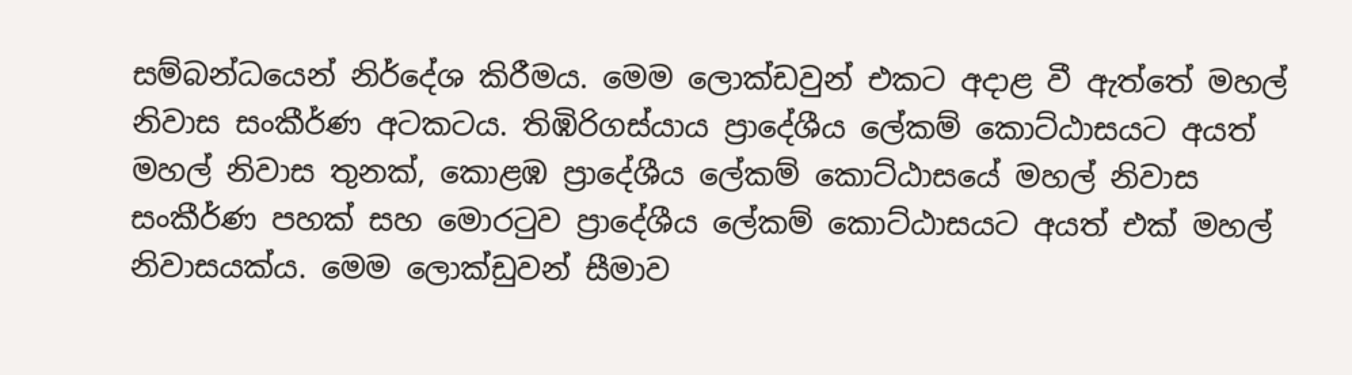සම්බන්ධයෙන් නිර්දේශ කිරීමය. මෙම ලොක්ඩවුන් එකට අදාළ වී ඇත්තේ මහල් නිවාස සංකීර්ණ අටකටය. තිඹිරිගස්යාය ප්‍රාදේශීය ලේකම් කොට්ඨාසයට අයත් මහල් නිවාස තුනක්, කොළඹ ප්‍රාදේශීය ලේකම් කොට්ඨාසයේ මහල් නිවාස සංකීර්ණ පහක් සහ මොරටුව ප්‍රාදේශීය ලේකම් කොට්ඨාසයට අයත් එක් මහල් නිවාසයක්ය. මෙම ලොක්ඩුවන් සීමාව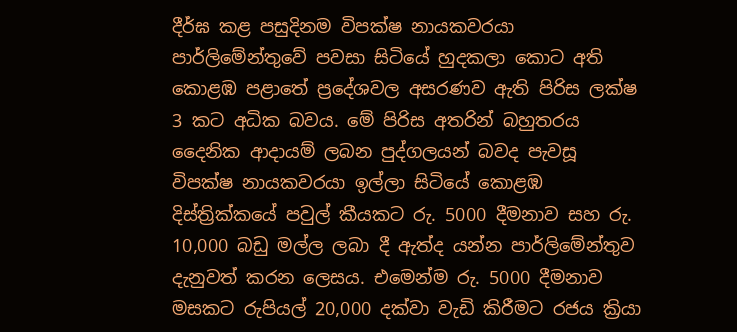දීර්ඝ කළ පසුදිනම විපක්ෂ නායකවරයා පාර්ලිමේන්තුවේ පවසා සිටියේ හුදකලා කොට අති කොළඹ පළාතේ ප්‍රදේශවල අසරණව ඇති පිරිස ලක්ෂ 3 කට අධික බවය. මේ පිරිස අතරින් බහුතරය දෛනික ආදායම් ලබන පුද්ගලයන් බවද පැවසූ විපක්ෂ නායකවරයා ඉල්ලා සිටියේ කොළඹ දිස්ත්‍රික්කයේ පවුල් කීයකට රු. 5000 දීමනාව සහ රු. 10,000 බඩු මල්ල ලබා දී ඇත්ද යන්න පාර්ලිමේන්තුව දැනුවත් කරන ලෙසය. එමෙන්ම රු. 5000 දීමනාව මසකට රුපියල් 20,000 දක්වා වැඩි කිරීමට රජය ක්‍රියා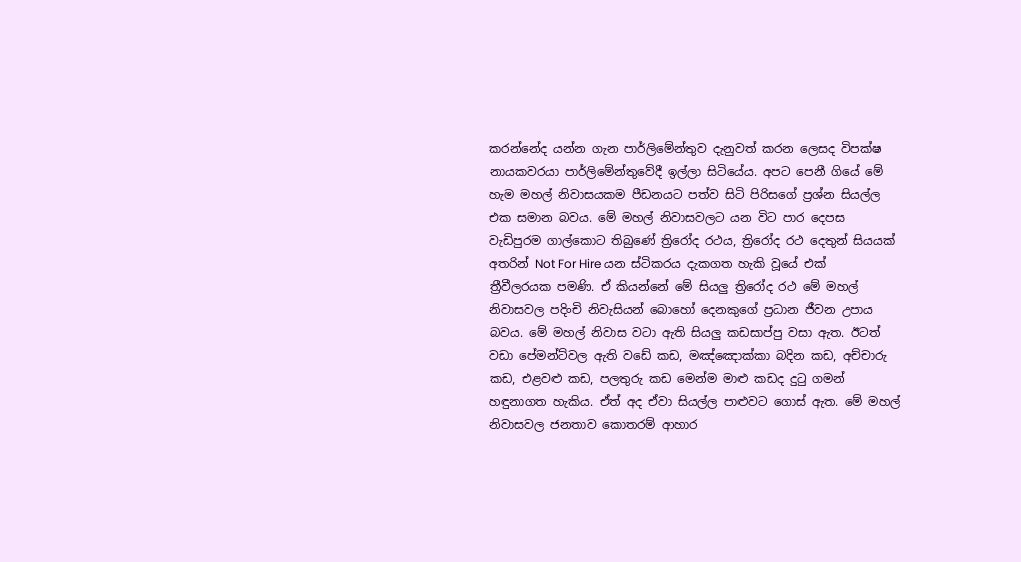කරන්නේද යන්න ගැන පාර්ලිමේන්තුව දැනුවත් කරන ලෙසද විපක්ෂ නායකවරයා පාර්ලිමේන්තුවේදී ඉල්ලා සිටියේය. අපට පෙනී ගියේ මේ හැම මහල් නිවාසයකම පීඩනයට පත්ව සිටි පිරිසගේ ප්‍රශ්න සියල්ල එක සමාන බවය. මේ මහල් නිවාසවලට යන විට පාර දෙපස වැඩිපුරම ගාල්කොට තිබුණේ ත්‍රිරෝද රථය, ත්‍රිරෝද රථ දෙතුන් සියයක් අතරින් Not For Hire යන ස්ටිකරය දැකගත හැකි වූයේ එක් ත්‍රීවීලරයක පමණි. ඒ කියන්නේ මේ සියලු ත්‍රිරෝද රථ මේ මහල් නිවාසවල පදිංචි නිවැසියන් බොහෝ දෙනකුගේ ප්‍රධාන ජීවන උපාය බවය. මේ මහල් නිවාස වටා ඇති සියලු කඩසාප්පු වසා ඇත. ඊටත් වඩා පේමන්ට්වල ඇති වඩේ කඩ, මඤ්ඤොක්කා බදින කඩ, අච්චාරු කඩ, එළවළු කඩ, පලතුරු කඩ මෙන්ම මාළු කඩද දුටු ගමන් හඳුනාගත හැකිය. ඒත් අද ඒවා සියල්ල පාළුවට ගොස් ඇත. මේ මහල් නිවාසවල ජනතාව කොතරම් ආහාර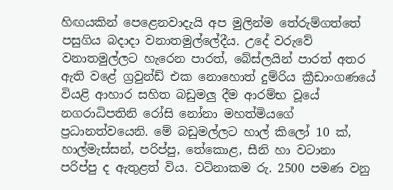හිඟයකින් පෙළෙනවාදැයි අප මුලින්ම තේරුම්ගත්තේ පසුගිය බදාදා වනාතමුල්ලේදීය. උදේ වරුවේ වනාතමුල්ලට හැරෙන පාරත්, බේස්ලයින් පාරත් අතර ඇති වළේ ග්‍රවුන්ඩ් එක නොහොත් දුම්රිය ක්‍රීඩාංගණයේ වියළි ආහාර සහිත බඩුමලු දීම ආරම්භ වූයේ නගරාධිපතිනි රෝසි නෝනා මහත්මියගේ ප්‍රධානත්වයෙනි. මේ බඩුමල්ලට හාල් කිලෝ 10 ක්, හාල්මැස්සන්, පරිප්පු, තේකොළ, සීනි හා වටානා පරිප්පු ද ඇතුළත් විය. වටිනාකම රු. 2500 පමණ වනු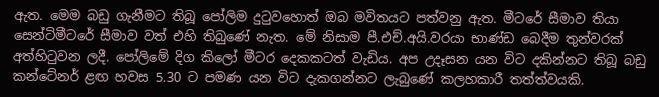ඇත. මෙම බඩු ගැනීමට තිබූ පෝලිම දුටුවහොත් ඔබ මවිතයට පත්වනු ඇත. මීටරේ සීමාව තියා සෙන්ටිමීටරේ සීමාව වත් එහි තිබුණේ නැත. මේ නිසාම පී.එච්.අයි.වරයා භාණ්ඩ බෙදීම තුන්වරක් අත්හිටුවන ලදී. පෝලිමේ දිග කිලෝ මීටර දෙකකටත් වැඩිය. අප උදෑසන යන විට දකින්නට තිබූ බඩු කන්ටේනර් ළඟ හවස 5.30 ට පමණ යන විට දැකගන්නට ලැබුණේ කලහකාරී තත්ත්වයකි.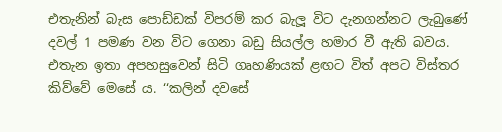එතැනින් බැස පොඩ්ඩක් විපරම් කර බැලූ විට දැනගන්නට ලැබුණේ දවල් 1 පමණ වන විට ගෙනා බඩු සියල්ල හමාර වී ඇති බවය. එතැන ඉතා අපහසුවෙන් සිටි ගෘහණියක් ළඟට විත් අපට විස්තර කිව්වේ මෙසේ ය. ‘‘කලින් දවසේ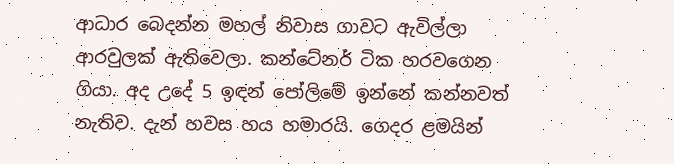ආධාර බෙදන්න මහල් නිවාස ගාවට ඇවිල්ලා ආරවුලක් ඇතිවෙලා. කන්ටේනර් ටික හරවගෙන ගියා. අද උදේ 5 ඉඳන් පෝලිමේ ඉන්නේ කන්නවත් නැතිව. දැන් හවස හය හමාරයි. ගෙදර ළමයින්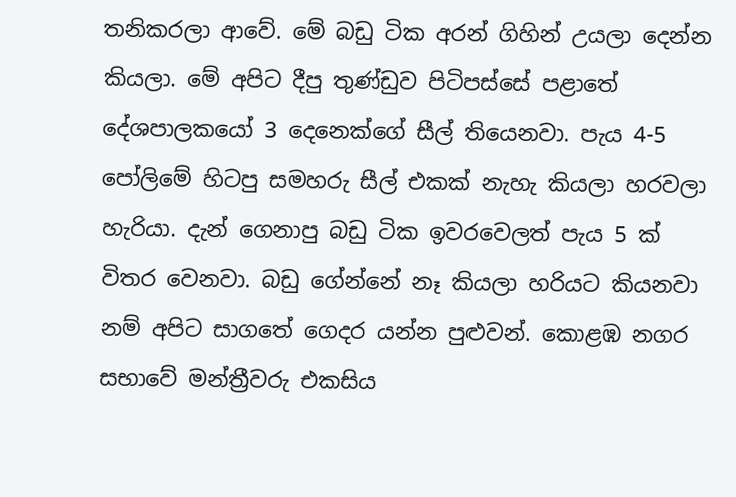තනිකරලා ආවේ. මේ බඩු ටික අරන් ගිහින් උයලා දෙන්න කියලා. මේ අපිට දීපු තුණ්ඩුව පිටිපස්සේ පළාතේ දේශපාලකයෝ 3 දෙනෙක්ගේ සීල් තියෙනවා. පැය 4-5 පෝලිමේ හිටපු සමහරු සීල් එකක් නැහැ කියලා හරවලා හැරියා. දැන් ගෙනාපු බඩු ටික ඉවරවෙලත් පැය 5 ක් විතර වෙනවා. බඩු ගේන්නේ නෑ කියලා හරියට කියනවා නම් අපිට සාගතේ ගෙදර යන්න පුළුවන්. කොළඹ නගර සභාවේ මන්ත්‍රීවරු එකසිය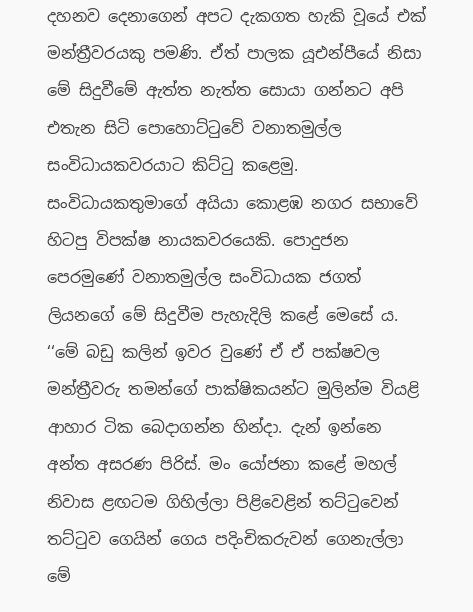දහනව දෙනාගෙන් අපට දැකගත හැකි වූයේ එක් මන්ත්‍රීවරයකු පමණි. ඒත් පාලක යූඑන්පීයේ නිසා මේ සිදුවීමේ ඇත්ත නැත්ත සොයා ගන්නට අපි එතැන සිටි පොහොට්ටුවේ වනාතමුල්ල සංවිධායකවරයාට කිට්ටු කළෙමු. සංවිධායකතුමාගේ අයියා කොළඹ නගර සභාවේ හිටපු විපක්ෂ නායකවරයෙකි. පොදුජන පෙරමුණේ වනාතමුල්ල සංවිධායක ජගත් ලියනගේ මේ සිදුවීම පැහැදිලි කළේ මෙසේ ය. ‘‘මේ බඩු කලින් ඉවර වුණේ ඒ ඒ පක්ෂවල මන්ත්‍රීවරු තමන්ගේ පාක්ෂිකයන්ට මුලින්ම වියළි ආහාර ටික බෙදාගන්න හින්දා. දැන් ඉන්නෙ අන්ත අසරණ පිරිස්. මං යෝජනා කළේ මහල් නිවාස ළඟටම ගිහිල්ලා පිළිවෙළින් තට්ටුවෙන් තට්ටුව ගෙයින් ගෙය පදිංචිකරුවන් ගෙනැල්ලා මේ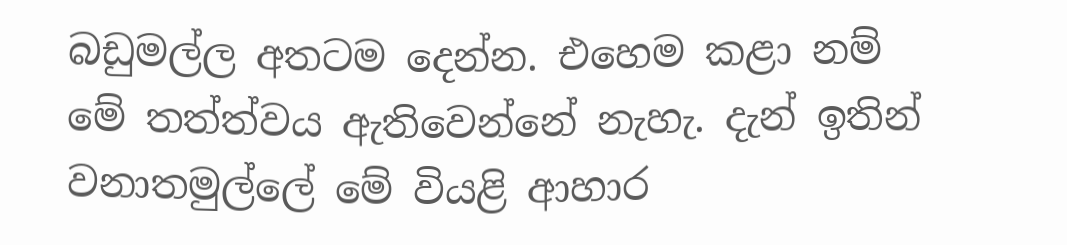බඩුමල්ල අතටම දෙන්න. එහෙම කළා නම් මේ තත්ත්වය ඇතිවෙන්නේ නැහැ. දැන් ඉතින් වනාතමුල්ලේ මේ වියළි ආහාර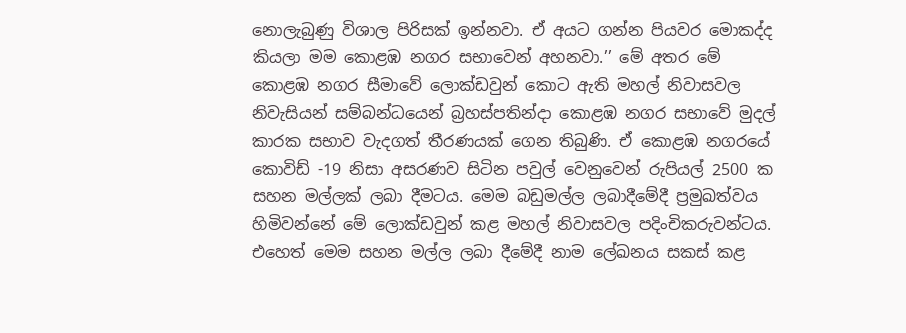නොලැබුණු විශාල පිරිසක් ඉන්නවා. ඒ අයට ගන්න පියවර මොකද්ද කියලා මම කොළඹ නගර සභාවෙන් අහනවා.’’ මේ අතර මේ කොළඹ නගර සීමාවේ ලොක්ඩවුන් කොට ඇති මහල් නිවාසවල නිවැසියන් සම්බන්ධයෙන් බ්‍රහස්පතින්දා කොළඹ නගර සභාවේ මුදල් කාරක සභාව වැදගත් තීරණයක් ගෙන තිබුණි. ඒ කොළඹ නගරයේ කොවිඩ් -19 නිසා අසරණව සිටින පවුල් වෙනුවෙන් රුපියල් 2500 ක සහන මල්ලක් ලබා දීමටය. මෙම බඩුමල්ල ලබාදීමේදී ප්‍රමුඛත්වය හිමිවන්නේ මේ ලොක්ඩවුන් කළ මහල් නිවාසවල පදිංචිකරුවන්ටය. එහෙත් මෙම සහන මල්ල ලබා දීමේදී නාම ලේඛනය සකස් කළ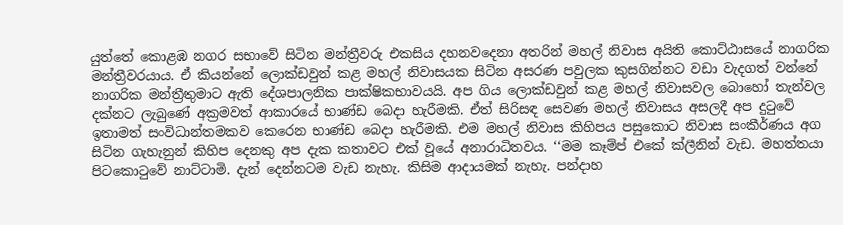යුත්තේ කොළඹ නගර සභාවේ සිටින මන්ත්‍රීවරු එකසිය දහනවදෙනා අතරින් මහල් නිවාස අයිති කොට්ඨාසයේ නාගරික මන්ත්‍රීවරයාය. ඒ කියන්නේ ලොක්ඩවුන් කළ මහල් නිවාසයක සිටින අසරණ පවුලක කුසගින්නට වඩා වැදගත් වන්නේ නාගරික මන්ත්‍රීතුමාට ඇති දේශපාලනික පාක්ෂිකභාවයයි. අප ගිය ලොක්ඩවුන් කළ මහල් නිවාසවල බොහෝ තැන්වල දක්නට ලැබුණේ අක්‍රමවත් ආකාරයේ භාණ්ඩ බෙදා හැරීමකි. ඒත් සිරිසඳ සෙවණ මහල් නිවාසය අසලදී අප දුටුවේ ඉතාමත් සංවිධාන්තමකව කෙරෙන භාණ්ඩ බෙදා හැරීමකි. එම මහල් නිවාස කිහිපය පසුකොට නිවාස සංකීර්ණය අග සිටින ගැහැනුන් කිහිප දෙනකු අප දැක කතාවට එක් වූයේ අනාරාධිතවය. ‘‘මම කෑම්ප් එකේ ක්ලීනින් වැඩ. මහත්තයා පිටකොටුවේ නාට්ටාමි. දැන් දෙන්නටම වැඩ නැහැ. කිසිම ආදායමක් නැහැ. පන්දාහ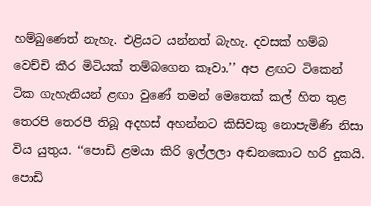හම්බුණෙත් නැහැ. එළියට යන්නත් බැහැ. දවසක් හම්බ වෙච්චි කීර මිටියක් තම්බගෙන කෑවා.’’ අප ළඟට ටිකෙන් ටික ගැහැනියන් ළඟා වුණේ තමන් මෙතෙක් කල් හිත තුළ තෙරපි තෙරපී තිබූ අදහස් අහන්නට කිසිවකු නොපැමිණි නිසා විය යුතුය. ‘‘පොඩි ළමයා කිරි ඉල්ලලා අඬනකොට හරි දුකයි. පොඩි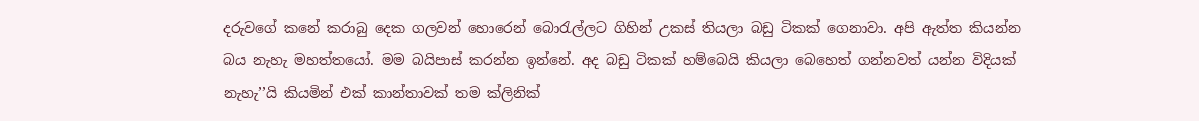දරුවගේ කනේ කරාබු දෙක ගලවන් හොරෙන් බොරැල්ලට ගිහින් උකස් තියලා බඩු ටිකක් ගෙනාවා. අපි ඇත්ත කියන්න බය නැහැ මහත්තයෝ. මම බයිපාස් කරන්න ඉන්නේ. අද බඩු ටිකක් හම්බෙයි කියලා බෙහෙත් ගන්නවත් යන්න විදියක් නැහැ’’යි කියමින් එක් කාන්තාවක් තම ක්ලිනික්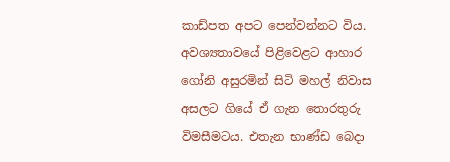කාඩ්පත අපට පෙන්වන්නට විය. අවශ්‍යතාවයේ පිළිවෙළට ආහාර ගෝනි අසුරමින් සිටි මහල් නිවාස අසලට ගියේ ඒ ගැන තොරතුරු විමසීමටය. එතැන භාණ්ඩ බෙදා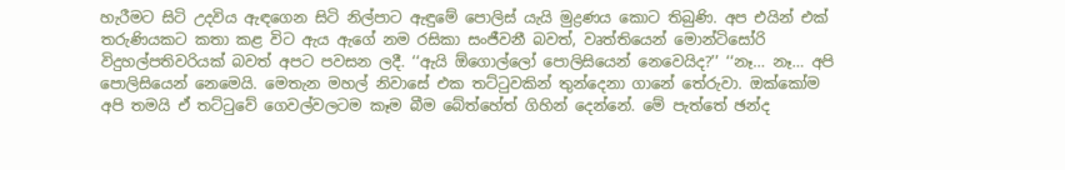හැරීමට සිටි උදවිය ඇඳගෙන සිටි නිල්පාට ඇඳුමේ පොලිස් යැයි මුද්‍රණය කොට තිබුණි. අප එයින් එක් තරුණියකට කතා කළ විට ඇය ඇගේ නම රසිකා සංජීවනී බවත්, වෘත්තියෙන් මොන්ටිසෝරි විදුහල්පතිවරියක් බවත් අපට පවසන ලදී. ‘‘ඇයි ඕගොල්ලෝ පොලිසියෙන් නෙවෙයිද?’’ ‘‘නෑ... නෑ... අපි පොලිසියෙන් නෙමෙයි. මෙතැන මහල් නිවාසේ එක තට්ටුවකින් තුන්දෙනා ගානේ තේරුවා. ඔක්කෝම අපි තමයි ඒ තට්ටුවේ ගෙවල්වලටම කෑම බීම බේත්හේත් ගිහින් දෙන්නේ. මේ පැත්තේ ඡන්ද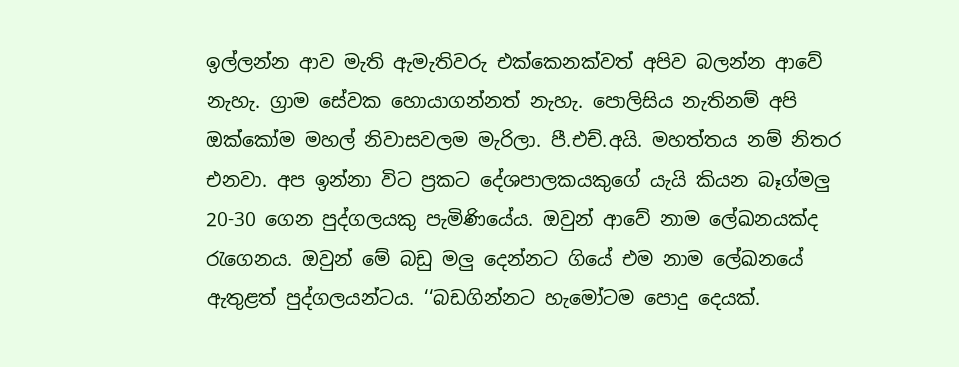ඉල්ලන්න ආව මැති ඇමැතිවරු එක්කෙනක්වත් අපිව බලන්න ආවේ නැහැ. ග්‍රාම සේවක හොයාගන්නත් නැහැ. පොලිසිය නැතිනම් අපි ඔක්කෝම මහල් නිවාසවලම මැරිලා. පී.එච්.අයි. මහත්තය නම් නිතර එනවා. අප ඉන්නා විට ප්‍රකට දේශපාලකයකුගේ යැයි කියන බෑග්මලු 20-30 ගෙන පුද්ගලයකු පැමිණියේය. ඔවුන් ආවේ නාම ලේඛනයක්ද රැගෙනය. ඔවුන් මේ බඩු මලු දෙන්නට ගියේ එම නාම ලේඛනයේ ඇතුළත් පුද්ගලයන්ටය. ‘‘බඩගින්නට හැමෝටම පොදු දෙයක්.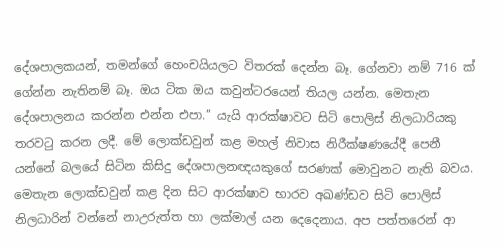දේශපාලකයන්, තමන්ගේ හෙංචයියලට විතරක් දෙන්න බෑ. ගේනවා නම් 716 ක් ගේන්න නැතිනම් බෑ. ඔය ටික ඔය කවුන්ටරයෙන් තියල යන්න. මෙතැන දේශපාලනය කරන්න එන්න එපා.’’ යැයි ආරක්ෂාවට සිටි පොලිස් නිලධාරියකු තරවටු කරන ලදී. මේ ලොක්ඩවුන් කළ මහල් නිවාස නිරීක්ෂණයේදී පෙනී යන්නේ බලයේ සිටින කිසිදු දේශපාලනඥයකුගේ සරණක් මොවුනට නැති බවය. මෙතැන ලොක්ඩවුන් කළ දින සිට ආරක්ෂාව භාරව අඛණ්ඩව සිටි පොලිස් නිලධාරින් වන්නේ නාඋරුත්ත හා ලක්මාල් යන දෙදෙනාය. අප පත්තරෙන් ආ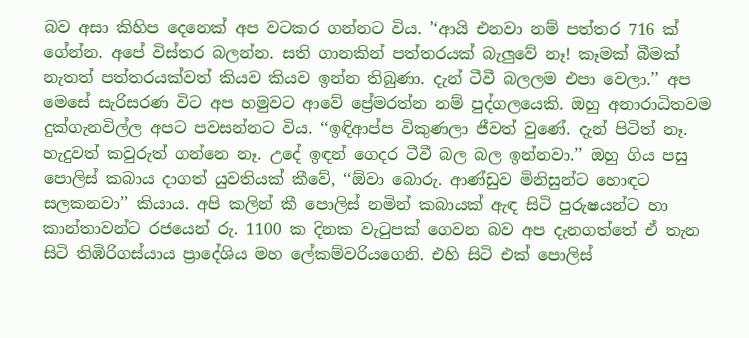බව අසා කිහිප දෙනෙක් අප වටකර ගන්නට විය. ’‘ආයි එනවා නම් පත්තර 716 ක් ගේන්න. අපේ විස්තර බලන්න. සති ගානකින් පත්තරයක් බැලුවේ නෑ! කෑමක් බීමක් නැතත් පත්තරයක්වත් කියව කියව ඉන්න තිබුණා. දැන් ටීවී බලලම එපා වෙලා.’’ අප මෙසේ සැරිසරණ විට අප හමුවට ආවේ ප්‍රේමරත්න නම් පුද්ගලයෙකි. ඔහු අනාරාධිතවම දුක්ගැනවිල්ල අපට පවසන්නට විය. ‘‘ඉඳිආප්ප විකුණලා ජීවත් වුණේ. දැන් පිටිත් නෑ. හැදුවත් කවුරුත් ගන්නෙ නෑ. උදේ ඉඳන් ගෙදර ටීවී බල බල ඉන්නවා.’’ ඔහු ගිය පසු පොලිස් කබාය දාගත් යුවතියක් කීවේ, ‘‘ඕවා බොරු. ආණ්ඩුව මිනිසුන්ට හොඳට සලකනවා’’ කියාය. අපි කලින් කී පොලිස් නමින් කබායක් ඇඳ සිටි පුරුෂයන්ට හා කාන්තාවන්ට රජයෙන් රු. 1100 ක දිනක වැටුපක් ගෙවන බව අප දැනගත්තේ ඒ තැන සිටි තිඹිරිගස්යාය ප්‍රාදේශිය මහ ලේකම්වරියගෙනි. එහි සිටි එක් පොලිස්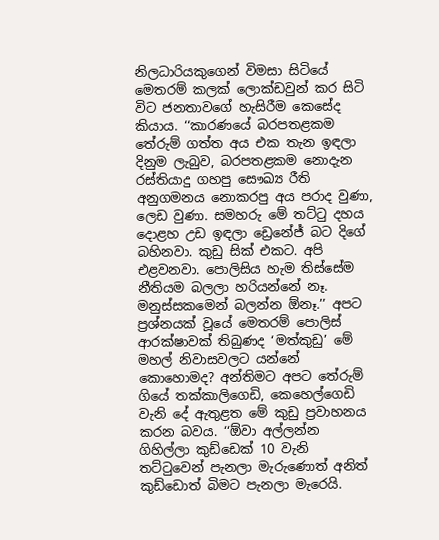නිලධාරියකුගෙන් විමසා සිටියේ මෙතරම් කලක් ලොක්ඩවුන් කර සිටි විට ජනතාවගේ හැසිරීම කෙසේද කියාය. ‘‘කාරණයේ බරපතළකම තේරුම් ගත්ත අය එක තැන ඉඳලා දිනුම ලැබුව, බරපතළකම නොදැන රස්තියාදු ගහපු සෞඛ්‍ය රීති අනුගමනය නොකරපු අය පරාද වුණා, ලෙඩ වුණා. සමහරු මේ තට්ටු දහය දොළහ උඩ ඉඳලා ඩ්‍රෙනේජ් බට දිගේ බහිනවා. කුඩු සික් එකට. අපි එළවනවා. පොලිසිය හැම තිස්සේම නීතියම බලලා හරියන්නේ නෑ. මනුස්සකමෙන් බලන්න ඕනෑ.’’ අපට ප්‍රශ්නයක් වූයේ මෙතරම් පොලිස් ආරක්ෂාවක් තිබුණද ‘මත්කුඩු’ මේ මහල් නිවාසවලට යන්නේ කොහොමද? අන්තිමට අපට තේරුම් ගියේ තක්කාලිගෙඩි, කෙහෙල්ගෙඩි වැනි දේ ඇතුළත මේ කුඩු ප්‍රවාහනය කරන බවය. ‘‘ඕවා අල්ලන්න ගිහිල්ලා කුඩ්ඩෙක් 10 වැනි තට්ටුවෙන් පැනලා මැරුණොත් අනිත් කුඩ්ඩොත් බිමට පැනලා මැරෙයි.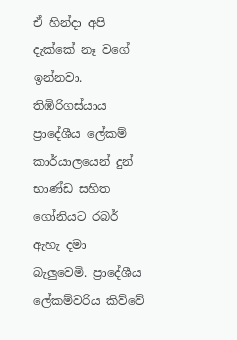ඒ හින්දා අපි දැක්කේ නෑ වගේ ඉන්නවා. තිඹිරිගස්යාය ප්‍රාදේශීය ලේකම් කාර්යාලයෙන් දුන් භාණ්ඩ සහිත ගෝනියට රබර් ඇහැ දමා බැලුවෙමි. ප්‍රාදේශීය ලේකම්වරිය කිව්වේ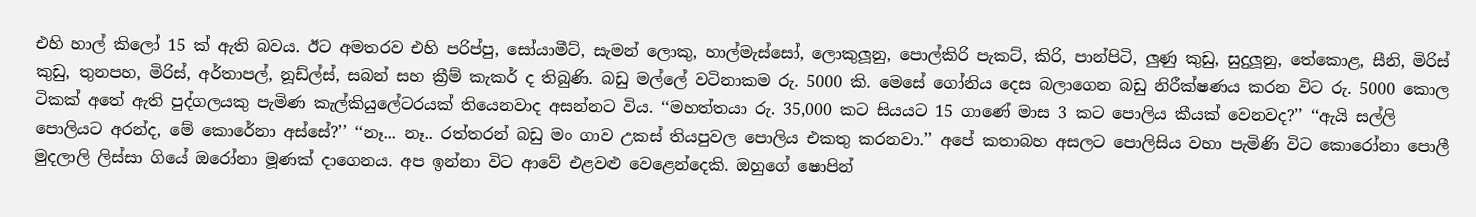එහි හාල් කිලෝ 15 ක් ඇති බවය. ඊට අමතරව එහි පරිප්පු, සෝයාමීට්, සැමන් ලොකු, හාල්මැස්සෝ, ලොකුලූනු, පොල්කිරි පැකට්, කිරි, පාන්පිටි, ලුණු කුඩු, සුදුලූනු, තේකොළ, සීනි, මිරිස් කුඩු, තුනපහ, මිරිස්, අර්තාපල්, නූඩ්ල්ස්, සබන් සහ ක්‍රීම් කැකර් ද තිබුණි. බඩු මල්ලේ වටිනාකම රු. 5000 කි. මෙසේ ගෝනිය දෙස බලාගෙන බඩු නිරීක්ෂණය කරන විට රු. 5000 කොල ටිකක් අතේ ඇති පුද්ගලයකු පැමිණ කැල්කියුලේටරයක් තියෙනවාද අසන්නට විය. ‘‘මහත්තයා රු. 35,000 කට සියයට 15 ගාණේ මාස 3 කට පොලිය කීයක් වෙනවද?’’ ‘‘ඇයි සල්ලි පොලියට අරන්ද, මේ කොරේනා අස්සේ?’’ ‘‘නෑ... නෑ.. රත්තරන් බඩු මං ගාව උකස් තියපුවල පොලිය එකතු කරනවා.’’ අපේ කතාබහ අසලට පොලිසිය වහා පැමිණි විට කොරෝනා පොලී මුදලාලි ලිස්සා ගියේ ඔරෝනා මූණක් දාගෙනය. අප ඉන්නා විට ආවේ එළවළු වෙළෙන්දෙකි. ඔහුගේ ෂොපින්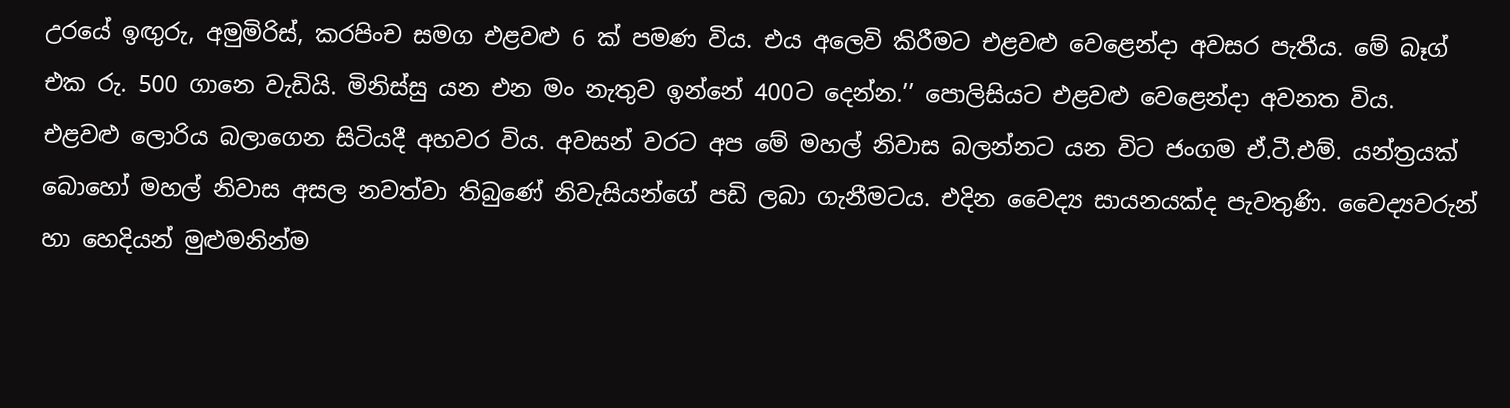උරයේ ඉඟුරු, අමුමිරිස්, කරපිංච සමග එළවළු 6 ක් පමණ විය. එය අලෙවි කිරීමට එළවළු වෙළෙන්දා අවසර පැතීය. මේ බෑග් එක රු. 500 ගානෙ වැඩියි. මිනිස්සු යන එන මං නැතුව ඉන්නේ 400ට දෙන්න.’’ පොලිසියට එළවළු වෙළෙන්දා අවනත විය. එළවළු ලොරිය බලාගෙන සිටියදී අහවර විය. අවසන් වරට අප මේ මහල් නිවාස බලන්නට යන විට ජංගම ඒ.ටී.එම්. යන්ත්‍රයක් බොහෝ මහල් නිවාස අසල නවත්වා තිබුණේ නිවැසියන්ගේ පඩි ලබා ගැනීමටය. එදින වෛද්‍ය සායනයක්ද පැවතුණි. වෛද්‍යවරුන් හා හෙදියන් මුළුමනින්ම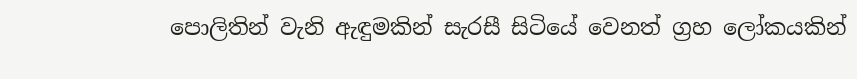පොලිතින් වැනි ඇඳුමකින් සැරසී සිටියේ වෙනත් ග්‍රහ ලෝකයකින්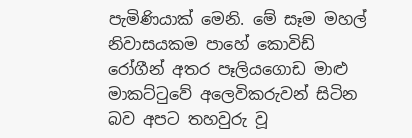පැමිණියාක් මෙනි. මේ සෑම මහල් නිවාසයකම පාහේ කොවිඩ් රෝගීන් අතර පෑලියගොඩ මාළු මාකට්ටුවේ අලෙවිකරුවන් සිටින බව අපට තහවුරු වූ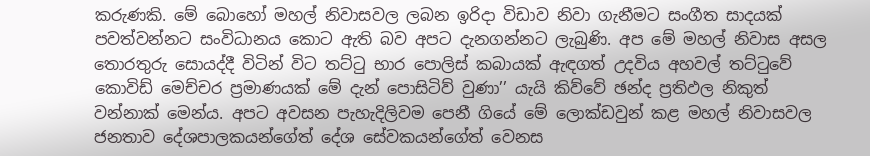කරුණකි. මේ බොහෝ මහල් නිවාසවල ලබන ඉරිදා විඩාව නිවා ගැනීමට සංගීත සාදයක් පවත්වන්නට සංවිධානය කොට ඇති බව අපට දැනගන්නට ලැබුණි. අප මේ මහල් නිවාස අසල තොරතුරු සොයද්දී විටින් විට තට්ටු භාර පොලිස් කබායක් ඇඳගත් උදවිය අහවල් තට්ටුවේ කොවිඩ් මෙච්චර ප්‍රමාණයක් මේ දැන් පොසිටිව් වුණා’’ යැයි කිව්වේ ඡන්ද ප්‍රතිඵල නිකුත් වන්නාක් මෙන්ය. අපට අවසන පැහැදිලිවම පෙනී ගියේ මේ ලොක්ඩවුන් කළ මහල් නිවාසවල ජනතාව දේශපාලකයන්ගේත් දේශ සේවකයන්ගේත් වෙනස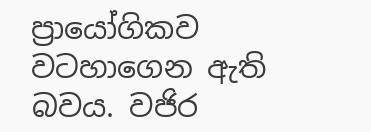ප්‍රායෝගිකව වටහාගෙන ඇති බවය. වජිර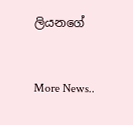ලියනගේ


More News..